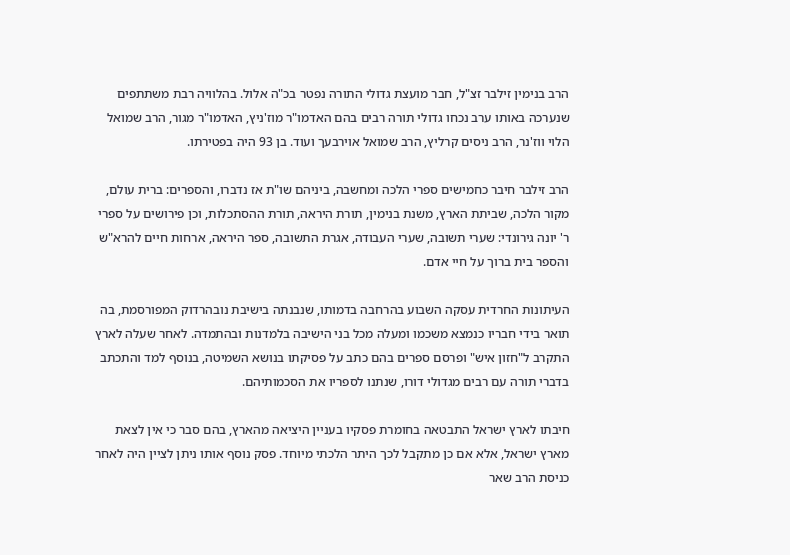הרב בנימין זילבר זצ"ל, חבר מועצת גדולי התורה נפטר בכ"ה אלול. בהלוויה רבת משתתפים שנערכה באותו ערב נכחו גדולי תורה רבים בהם האדמו"ר מוז'ניץ, האדמו"ר מגור, הרב שמואל הלוי ווז'נר, הרב ניסים קרליץ, הרב שמואל אוירבעך ועוד. בן 93 היה בפטירתו.

הרב זילבר חיבר כחמישים ספרי הלכה ומחשבה, ביניהם שו"ת אז נדברו, והספרים: ברית עולם, מקור הלכה, שביתת הארץ, משנת בנימין, תורת היראה, תורת ההסתכלות, וכן פירושים על ספרי ר' יונה גירונדי: שערי תשובה, שערי העבודה, אגרת התשובה, ספר היראה, ארחות חיים להרא"ש והספר בית ברוך על חיי אדם.

העיתונות החרדית עסקה השבוע בהרחבה בדמותו, שנבנתה בישיבת נובהרדוק המפורסמת, בה תואר בידי חבריו כנמצא משכמו ומעלה מכל בני הישיבה בלמדנות ובהתמדה. לאחר שעלה לארץ התקרב ל"חזון איש" ופרסם ספרים בהם כתב על פסיקתו בנושא השמיטה, בנוסף למד והתכתב בדברי תורה עם רבים מגדולי דורו, שנתנו לספריו את הסכמותיהם.

חיבתו לארץ ישראל התבטאה בחומרת פסקיו בעניין היציאה מהארץ, בהם סבר כי אין לצאת מארץ ישראל, אלא אם כן מתקבל לכך היתר הלכתי מיוחד. פסק נוסף אותו ניתן לציין היה לאחר כניסת הרב שאר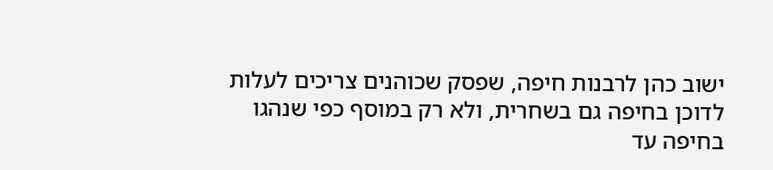ישוב כהן לרבנות חיפה, שפסק שכוהנים צריכים לעלות לדוכן בחיפה גם בשחרית, ולא רק במוסף כפי שנהגו בחיפה עד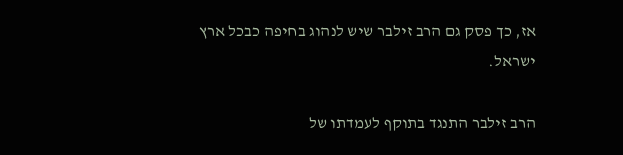אז, כך פסק גם הרב זילבר שיש לנהוג בחיפה כבכל ארץ ישראל.

הרב זילבר התנגד בתוקף לעמדתו של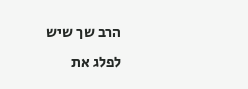הרב שך שיש לפלג את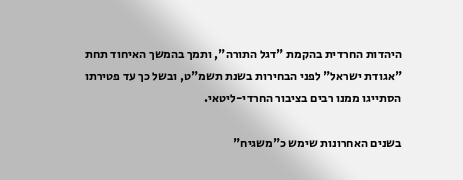היהדות החרדית בהקמת "דגל התורה", ותמך בהמשך האיחוד תחת "אגודת ישראל" לפני הבחירות בשנת תשמ"ט, ובשל כך עד פטירתו הסתייגו ממנו רבים בציבור החרדי-ליטאי.

בשנים האחרונות שימש כ"משגיח"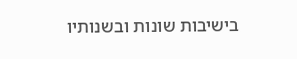בישיבות שונות ובשנותיו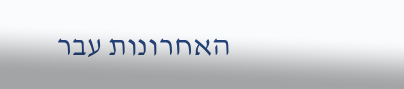האחרונות עבר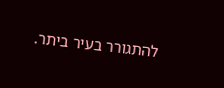להתגורר בעיר ביתר.